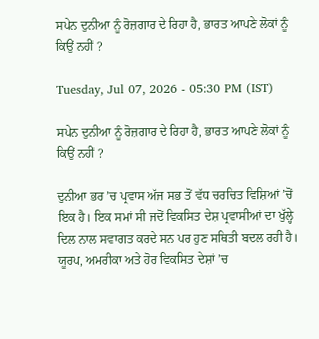ਸਪੇਨ ਦੁਨੀਆ ਨੂੰ ਰੋਜ਼ਗਾਰ ਦੇ ਰਿਹਾ ਹੈ, ਭਾਰਤ ਆਪਣੇ ਲੋਕਾਂ ਨੂੰ ਕਿਉਂ ਨਹੀਂ ?

Tuesday, Jul 07, 2026 - 05:30 PM (IST)

ਸਪੇਨ ਦੁਨੀਆ ਨੂੰ ਰੋਜ਼ਗਾਰ ਦੇ ਰਿਹਾ ਹੈ, ਭਾਰਤ ਆਪਣੇ ਲੋਕਾਂ ਨੂੰ ਕਿਉਂ ਨਹੀਂ ?

ਦੁਨੀਆ ਭਰ ’ਚ ਪ੍ਰਵਾਸ ਅੱਜ ਸਭ ਤੋਂ ਵੱਧ ਚਰਚਿਤ ਵਿਸ਼ਿਆਂ ’ਚੋਂ ਇਕ ਹੈ। ਇਕ ਸਮਾਂ ਸੀ ਜਦੋਂ ਵਿਕਸਿਤ ਦੇਸ਼ ਪ੍ਰਵਾਸੀਆਂ ਦਾ ਖੁੱਲ੍ਹੇ ਦਿਲ ਨਾਲ ਸਵਾਗਤ ਕਰਦੇ ਸਨ ਪਰ ਹੁਣ ਸਥਿਤੀ ਬਦਲ ਰਹੀ ਹੈ। ਯੂਰਪ, ਅਮਰੀਕਾ ਅਤੇ ਹੋਰ ਵਿਕਸਿਤ ਦੇਸ਼ਾਂ ’ਚ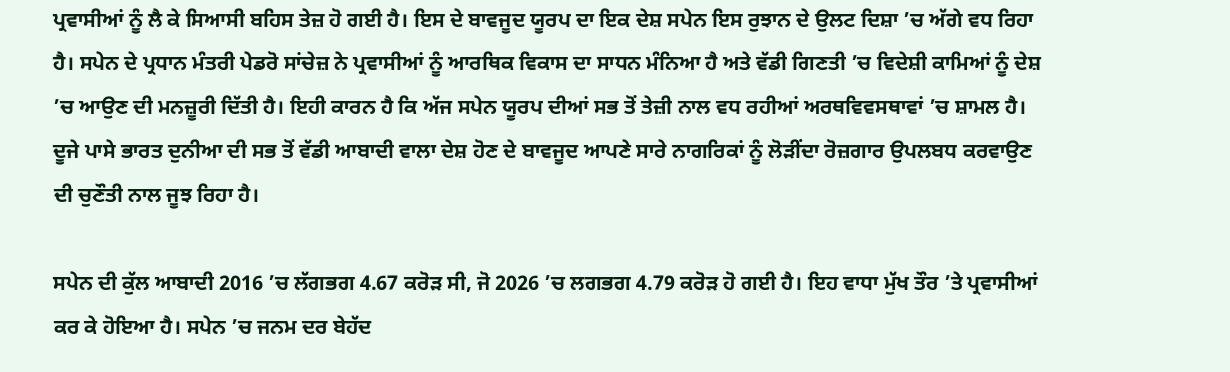ਪ੍ਰਵਾਸੀਆਂ ਨੂੰ ਲੈ ਕੇ ਸਿਆਸੀ ਬਹਿਸ ਤੇਜ਼ ਹੋ ਗਈ ਹੈ। ਇਸ ਦੇ ਬਾਵਜੂਦ ਯੂਰਪ ਦਾ ਇਕ ਦੇਸ਼ ਸਪੇਨ ਇਸ ਰੁਝਾਨ ਦੇ ਉਲਟ ਦਿਸ਼ਾ ’ਚ ਅੱਗੇ ਵਧ ਰਿਹਾ ਹੈ। ਸਪੇਨ ਦੇ ਪ੍ਰਧਾਨ ਮੰਤਰੀ ਪੇਡਰੋ ਸਾਂਚੇਜ਼ ਨੇ ਪ੍ਰਵਾਸੀਆਂ ਨੂੰ ਆਰਥਿਕ ਵਿਕਾਸ ਦਾ ਸਾਧਨ ਮੰਨਿਆ ਹੈ ਅਤੇ ਵੱਡੀ ਗਿਣਤੀ ’ਚ ਵਿਦੇਸ਼ੀ ਕਾਮਿਆਂ ਨੂੰ ਦੇਸ਼ ’ਚ ਆਉਣ ਦੀ ਮਨਜ਼ੂਰੀ ਦਿੱਤੀ ਹੈ। ਇਹੀ ਕਾਰਨ ਹੈ ਕਿ ਅੱਜ ਸਪੇਨ ਯੂਰਪ ਦੀਆਂ ਸਭ ਤੋਂ ਤੇਜ਼ੀ ਨਾਲ ਵਧ ਰਹੀਆਂ ਅਰਥਵਿਵਸਥਾਵਾਂ ’ਚ ਸ਼ਾਮਲ ਹੈ। ਦੂਜੇ ਪਾਸੇ ਭਾਰਤ ਦੁਨੀਆ ਦੀ ਸਭ ਤੋਂ ਵੱਡੀ ਆਬਾਦੀ ਵਾਲਾ ਦੇਸ਼ ਹੋਣ ਦੇ ਬਾਵਜੂਦ ਆਪਣੇ ਸਾਰੇ ਨਾਗਰਿਕਾਂ ਨੂੰ ਲੋੜੀਂਦਾ ਰੋਜ਼ਗਾਰ ਉਪਲਬਧ ਕਰਵਾਉਣ ਦੀ ਚੁਣੌਤੀ ਨਾਲ ਜੂਝ ਰਿਹਾ ਹੈ।

ਸਪੇਨ ਦੀ ਕੁੱਲ ਆਬਾਦੀ 2016 ’ਚ ਲੱਗਭਗ 4.67 ਕਰੋੜ ਸੀ, ਜੋ 2026 ’ਚ ਲਗਭਗ 4.79 ਕਰੋੜ ਹੋ ਗਈ ਹੈ। ਇਹ ਵਾਧਾ ਮੁੱਖ ਤੌਰ ’ਤੇ ਪ੍ਰਵਾਸੀਆਂ ਕਰ ਕੇ ਹੋਇਆ ਹੈ। ਸਪੇਨ ’ਚ ਜਨਮ ਦਰ ਬੇਹੱਦ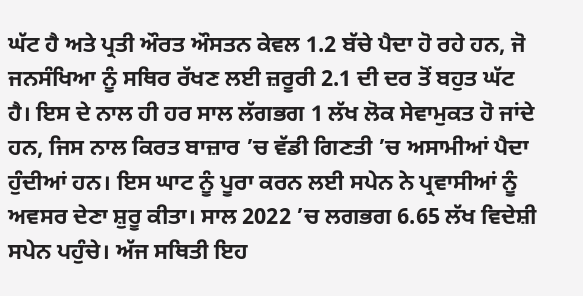ਘੱਟ ਹੈ ਅਤੇ ਪ੍ਰਤੀ ਔਰਤ ਔਸਤਨ ਕੇਵਲ 1.2 ਬੱਚੇ ਪੈਦਾ ਹੋ ਰਹੇ ਹਨ, ਜੋ ਜਨਸੰਖਿਆ ਨੂੰ ਸਥਿਰ ਰੱਖਣ ਲਈ ਜ਼ਰੂਰੀ 2.1 ਦੀ ਦਰ ਤੋਂ ਬਹੁਤ ਘੱਟ ਹੈ। ਇਸ ਦੇ ਨਾਲ ਹੀ ਹਰ ਸਾਲ ਲੱਗਭਗ 1 ਲੱਖ ਲੋਕ ਸੇਵਾਮੁਕਤ ਹੋ ਜਾਂਦੇ ਹਨ, ਜਿਸ ਨਾਲ ਕਿਰਤ ਬਾਜ਼ਾਰ ’ਚ ਵੱਡੀ ਗਿਣਤੀ ’ਚ ਅਸਾਮੀਆਂ ਪੈਦਾ ਹੁੰਦੀਆਂ ਹਨ। ਇਸ ਘਾਟ ਨੂੰ ਪੂਰਾ ਕਰਨ ਲਈ ਸਪੇਨ ਨੇ ਪ੍ਰਵਾਸੀਆਂ ਨੂੰ ਅਵਸਰ ਦੇਣਾ ਸ਼ੁਰੂ ਕੀਤਾ। ਸਾਲ 2022 ’ਚ ਲਗਭਗ 6.65 ਲੱਖ ਵਿਦੇਸ਼ੀ ਸਪੇਨ ਪਹੁੰਚੇ। ਅੱਜ ਸਥਿਤੀ ਇਹ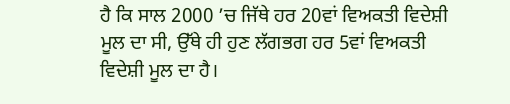ਹੈ ਕਿ ਸਾਲ 2000 ’ਚ ਜਿੱਥੇ ਹਰ 20ਵਾਂ ਵਿਅਕਤੀ ਵਿਦੇਸ਼ੀ ਮੂਲ ਦਾ ਸੀ, ਉੱਥੇ ਹੀ ਹੁਣ ਲੱਗਭਗ ਹਰ 5ਵਾਂ ਵਿਅਕਤੀ ਵਿਦੇਸ਼ੀ ਮੂਲ ਦਾ ਹੈ।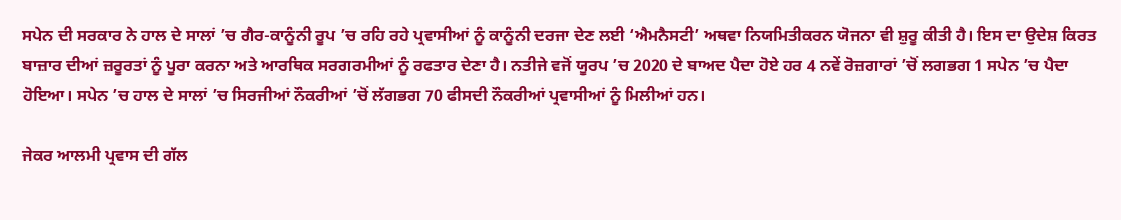ਸਪੇਨ ਦੀ ਸਰਕਾਰ ਨੇ ਹਾਲ ਦੇ ਸਾਲਾਂ ’ਚ ਗੈਰ-ਕਾਨੂੰਨੀ ਰੂਪ ’ਚ ਰਹਿ ਰਹੇ ਪ੍ਰਵਾਸੀਆਂ ਨੂੰ ਕਾਨੂੰਨੀ ਦਰਜਾ ਦੇਣ ਲਈ ‘ਐਮਨੈਸਟੀ’ ਅਥਵਾ ਨਿਯਮਿਤੀਕਰਨ ਯੋਜਨਾ ਵੀ ਸ਼ੁਰੂ ਕੀਤੀ ਹੈ। ਇਸ ਦਾ ਉਦੇਸ਼ ਕਿਰਤ ਬਾਜ਼ਾਰ ਦੀਆਂ ਜ਼ਰੂਰਤਾਂ ਨੂੰ ਪੂਰਾ ਕਰਨਾ ਅਤੇ ਆਰਥਿਕ ਸਰਗਰਮੀਆਂ ਨੂੰ ਰਫਤਾਰ ਦੇਣਾ ਹੈ। ਨਤੀਜੇ ਵਜੋਂ ਯੂਰਪ ’ਚ 2020 ਦੇ ਬਾਅਦ ਪੈਦਾ ਹੋਏ ਹਰ 4 ਨਵੇਂ ਰੋਜ਼ਗਾਰਾਂ ’ਚੋਂ ਲਗਭਗ 1 ਸਪੇਨ ’ਚ ਪੈਦਾ ਹੋਇਆ। ਸਪੇਨ ’ਚ ਹਾਲ ਦੇ ਸਾਲਾਂ ’ਚ ਸਿਰਜੀਆਂ ਨੌਕਰੀਆਂ ’ਚੋਂ ਲੱਗਭਗ 70 ਫੀਸਦੀ ਨੌਕਰੀਆਂ ਪ੍ਰਵਾਸੀਆਂ ਨੂੰ ਮਿਲੀਆਂ ਹਨ।

ਜੇਕਰ ਆਲਮੀ ਪ੍ਰਵਾਸ ਦੀ ਗੱਲ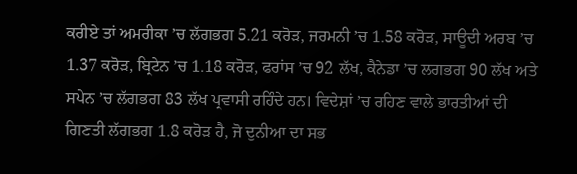ਕਰੀਏ ਤਾਂ ਅਮਰੀਕਾ ’ਚ ਲੱਗਭਗ 5.21 ਕਰੋੜ, ਜਰਮਨੀ ’ਚ 1.58 ਕਰੋੜ, ਸਾਊਦੀ ਅਰਬ ’ਚ 1.37 ਕਰੋੜ, ਬ੍ਰਿਟੇਨ ’ਚ 1.18 ਕਰੋੜ, ਫਰਾਂਸ ’ਚ 92 ਲੱਖ, ਕੈਨੇਡਾ ’ਚ ਲਗਭਗ 90 ਲੱਖ ਅਤੇ ਸਪੇਨ ’ਚ ਲੱਗਭਗ 83 ਲੱਖ ਪ੍ਰਵਾਸੀ ਰਹਿੰਦੇ ਹਨ। ਵਿਦੇਸ਼ਾਂ ’ਚ ਰਹਿਣ ਵਾਲੇ ਭਾਰਤੀਆਂ ਦੀ ਗਿਣਤੀ ਲੱਗਭਗ 1.8 ਕਰੋੜ ਹੈ, ਜੋ ਦੁਨੀਆ ਦਾ ਸਭ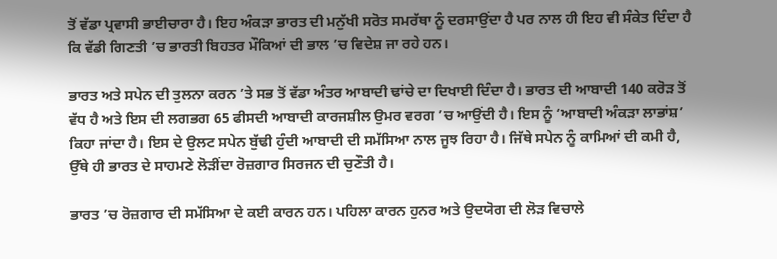ਤੋਂ ਵੱਡਾ ਪ੍ਰਵਾਸੀ ਭਾਈਚਾਰਾ ਹੈ। ਇਹ ਅੰਕੜਾ ਭਾਰਤ ਦੀ ਮਨੁੱਖੀ ਸਰੋਤ ਸਮਰੱਥਾ ਨੂੰ ਦਰਸਾਉਂਦਾ ਹੈ ਪਰ ਨਾਲ ਹੀ ਇਹ ਵੀ ਸੰਕੇਤ ਦਿੰਦਾ ਹੈ ਕਿ ਵੱਡੀ ਗਿਣਤੀ ’ਚ ਭਾਰਤੀ ਬਿਹਤਰ ਮੌਕਿਆਂ ਦੀ ਭਾਲ ’ਚ ਵਿਦੇਸ਼ ਜਾ ਰਹੇ ਹਨ।

ਭਾਰਤ ਅਤੇ ਸਪੇਨ ਦੀ ਤੁਲਨਾ ਕਰਨ ’ਤੇ ਸਭ ਤੋਂ ਵੱਡਾ ਅੰਤਰ ਆਬਾਦੀ ਢਾਂਚੇ ਦਾ ਦਿਖਾਈ ਦਿੰਦਾ ਹੈ। ਭਾਰਤ ਦੀ ਆਬਾਦੀ 140 ਕਰੋੜ ਤੋਂ ਵੱਧ ਹੈ ਅਤੇ ਇਸ ਦੀ ਲਗਭਗ 65 ਫੀਸਦੀ ਆਬਾਦੀ ਕਾਰਜਸ਼ੀਲ ਉਮਰ ਵਰਗ ’ਚ ਆਉਂਦੀ ਹੈ। ਇਸ ਨੂੰ ‘ਆਬਾਦੀ ਅੰਕੜਾ ਲਾਭਾਂਸ਼’ ਕਿਹਾ ਜਾਂਦਾ ਹੈ। ਇਸ ਦੇ ਉਲਟ ਸਪੇਨ ਬੁੱਢੀ ਹੁੰਦੀ ਆਬਾਦੀ ਦੀ ਸਮੱਸਿਆ ਨਾਲ ਜੂਝ ਰਿਹਾ ਹੈ। ਜਿੱਥੇ ਸਪੇਨ ਨੂੰ ਕਾਮਿਆਂ ਦੀ ਕਮੀ ਹੈ, ਉੱਥੇ ਹੀ ਭਾਰਤ ਦੇ ਸਾਹਮਣੇ ਲੋੜੀਂਦਾ ਰੋਜ਼ਗਾਰ ਸਿਰਜਨ ਦੀ ਚੁਣੌਤੀ ਹੈ।

ਭਾਰਤ ’ਚ ਰੋਜ਼ਗਾਰ ਦੀ ਸਮੱਸਿਆ ਦੇ ਕਈ ਕਾਰਨ ਹਨ। ਪਹਿਲਾ ਕਾਰਨ ਹੁਨਰ ਅਤੇ ਉਦਯੋਗ ਦੀ ਲੋੜ ਵਿਚਾਲੇ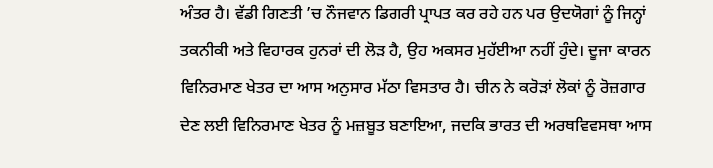ਅੰਤਰ ਹੈ। ਵੱਡੀ ਗਿਣਤੀ ’ਚ ਨੌਜਵਾਨ ਡਿਗਰੀ ਪ੍ਰਾਪਤ ਕਰ ਰਹੇ ਹਨ ਪਰ ਉਦਯੋਗਾਂ ਨੂੰ ਜਿਨ੍ਹਾਂ ਤਕਨੀਕੀ ਅਤੇ ਵਿਹਾਰਕ ਹੁਨਰਾਂ ਦੀ ਲੋੜ ਹੈ, ਉਹ ਅਕਸਰ ਮੁਹੱਈਆ ਨਹੀਂ ਹੁੰਦੇ। ਦੂਜਾ ਕਾਰਨ ਵਿਨਿਰਮਾਣ ਖੇਤਰ ਦਾ ਆਸ ਅਨੁਸਾਰ ਮੱਠਾ ਵਿਸਤਾਰ ਹੈ। ਚੀਨ ਨੇ ਕਰੋੜਾਂ ਲੋਕਾਂ ਨੂੰ ਰੋਜ਼ਗਾਰ ਦੇਣ ਲਈ ਵਿਨਿਰਮਾਣ ਖੇਤਰ ਨੂੰ ਮਜ਼ਬੂਤ ਬਣਾਇਆ, ਜਦਕਿ ਭਾਰਤ ਦੀ ਅਰਥਵਿਵਸਥਾ ਆਸ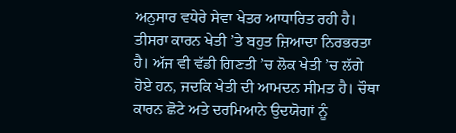ਅਨੁਸਾਰ ਵਧੇਰੇ ਸੇਵਾ ਖੇਤਰ ਆਧਾਰਿਤ ਰਹੀ ਹੈ। ਤੀਸਰਾ ਕਾਰਨ ਖੇਤੀ ’ਤੇ ਬਹੁਤ ਜ਼ਿਆਦਾ ਨਿਰਭਰਤਾ ਹੈ। ਅੱਜ ਵੀ ਵੱਡੀ ਗਿਣਤੀ ’ਚ ਲੋਕ ਖੇਤੀ ’ਚ ਲੱਗੇ ਹੋਏ ਹਨ, ਜਦਕਿ ਖੇਤੀ ਦੀ ਆਮਦਨ ਸੀਮਤ ਹੈ। ਚੌਥਾ ਕਾਰਨ ਛੋਟੇ ਅਤੇ ਦਰਮਿਆਨੇ ਉਦਯੋਗਾਂ ਨੂੰ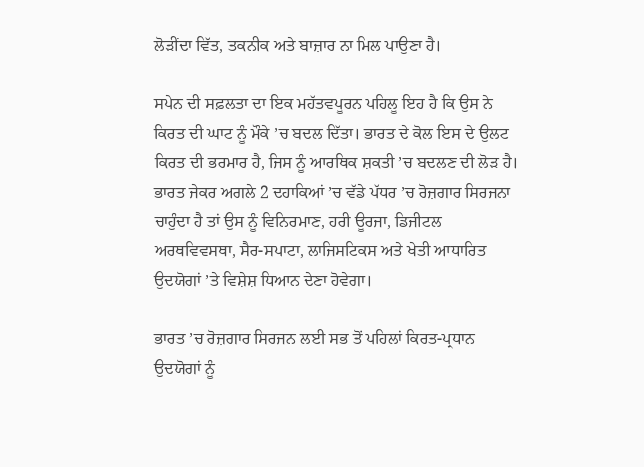ਲੋੜੀਂਦਾ ਵਿੱਤ, ਤਕਨੀਕ ਅਤੇ ਬਾਜ਼ਾਰ ਨਾ ਮਿਲ ਪਾਉਣਾ ਹੈ।

ਸਪੇਨ ਦੀ ਸਫ਼ਲਤਾ ਦਾ ਇਕ ਮਹੱਤਵਪੂਰਨ ਪਹਿਲੂ ਇਹ ਹੈ ਕਿ ਉਸ ਨੇ ਕਿਰਤ ਦੀ ਘਾਟ ਨੂੰ ਮੌਕੇ ’ਚ ਬਦਲ ਦਿੱਤਾ। ਭਾਰਤ ਦੇ ਕੋਲ ਇਸ ਦੇ ਉਲਟ ਕਿਰਤ ਦੀ ਭਰਮਾਰ ਹੈ, ਜਿਸ ਨੂੰ ਆਰਥਿਕ ਸ਼ਕਤੀ ’ਚ ਬਦਲਣ ਦੀ ਲੋੜ ਹੈ। ਭਾਰਤ ਜੇਕਰ ਅਗਲੇ 2 ਦਹਾਕਿਆਂ ’ਚ ਵੱਡੇ ਪੱਧਰ ’ਚ ਰੋਜ਼ਗਾਰ ਸਿਰਜਨਾ ਚਾਹੁੰਦਾ ਹੈ ਤਾਂ ਉਸ ਨੂੰ ਵਿਨਿਰਮਾਣ, ਹਰੀ ਊਰਜਾ, ਡਿਜੀਟਲ ਅਰਥਵਿਵਸਥਾ, ਸੈਰ-ਸਪਾਟਾ, ਲਾਜਿਸਟਿਕਸ ਅਤੇ ਖੇਤੀ ਆਧਾਰਿਤ ਉਦਯੋਗਾਂ ’ਤੇ ਵਿਸ਼ੇਸ਼ ਧਿਆਨ ਦੇਣਾ ਹੋਵੇਗਾ।

ਭਾਰਤ ’ਚ ਰੋਜ਼ਗਾਰ ਸਿਰਜਨ ਲਈ ਸਭ ਤੋਂ ਪਹਿਲਾਂ ਕਿਰਤ-ਪ੍ਰਧਾਨ ਉਦਯੋਗਾਂ ਨੂੰ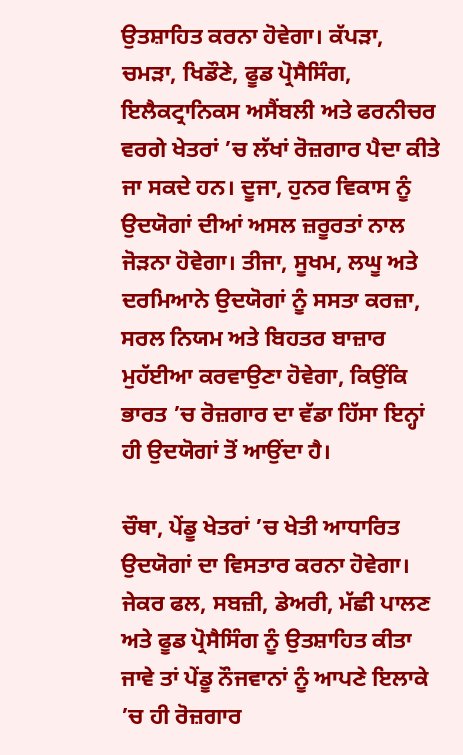ਉਤਸ਼ਾਹਿਤ ਕਰਨਾ ਹੋਵੇਗਾ। ਕੱਪੜਾ, ਚਮੜਾ, ਖਿਡੌਣੇ, ਫੂਡ ਪ੍ਰੋਸੈਸਿੰਗ, ਇਲੈਕਟ੍ਰਾਨਿਕਸ ਅਸੈਂਬਲੀ ਅਤੇ ਫਰਨੀਚਰ ਵਰਗੇ ਖੇਤਰਾਂ ’ਚ ਲੱਖਾਂ ਰੋਜ਼ਗਾਰ ਪੈਦਾ ਕੀਤੇ ਜਾ ਸਕਦੇ ਹਨ। ਦੂਜਾ, ਹੁਨਰ ਵਿਕਾਸ ਨੂੰ ਉਦਯੋਗਾਂ ਦੀਆਂ ਅਸਲ ਜ਼ਰੂਰਤਾਂ ਨਾਲ ਜੋੜਨਾ ਹੋਵੇਗਾ। ਤੀਜਾ, ਸੂਖਮ, ਲਘੂ ਅਤੇ ਦਰਮਿਆਨੇ ਉਦਯੋਗਾਂ ਨੂੰ ਸਸਤਾ ਕਰਜ਼ਾ, ਸਰਲ ਨਿਯਮ ਅਤੇ ਬਿਹਤਰ ਬਾਜ਼ਾਰ ਮੁਹੱਈਆ ਕਰਵਾਉਣਾ ਹੋਵੇਗਾ, ਕਿਉਂਕਿ ਭਾਰਤ ’ਚ ਰੋਜ਼ਗਾਰ ਦਾ ਵੱਡਾ ਹਿੱਸਾ ਇਨ੍ਹਾਂ ਹੀ ਉਦਯੋਗਾਂ ਤੋਂ ਆਉਂਦਾ ਹੈ।

ਚੌਥਾ, ਪੇਂਡੂ ਖੇਤਰਾਂ ’ਚ ਖੇਤੀ ਆਧਾਰਿਤ ਉਦਯੋਗਾਂ ਦਾ ਵਿਸਤਾਰ ਕਰਨਾ ਹੋਵੇਗਾ। ਜੇਕਰ ਫਲ, ਸਬਜ਼ੀ, ਡੇਅਰੀ, ਮੱਛੀ ਪਾਲਣ ਅਤੇ ਫੂਡ ਪ੍ਰੋਸੈਸਿੰਗ ਨੂੰ ਉਤਸ਼ਾਹਿਤ ਕੀਤਾ ਜਾਵੇ ਤਾਂ ਪੇਂਡੂ ਨੌਜਵਾਨਾਂ ਨੂੰ ਆਪਣੇ ਇਲਾਕੇ ’ਚ ਹੀ ਰੋਜ਼ਗਾਰ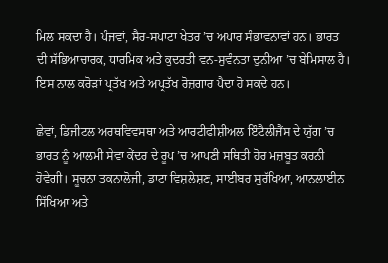ਮਿਲ ਸਕਦਾ ਹੈ। ਪੰਜਵਾਂ, ਸੈਰ-ਸਪਾਟਾ ਖੇਤਰ ’ਚ ਅਪਾਰ ਸੰਭਾਵਨਾਵਾਂ ਹਨ। ਭਾਰਤ ਦੀ ਸੱਭਿਆਚਾਰਕ, ਧਾਰਮਿਕ ਅਤੇ ਕੁਦਰਤੀ ਵਨ-ਸੁਵੰਨਤਾ ਦੁਨੀਆ ’ਚ ਬੇਮਿਸਾਲ ਹੈ। ਇਸ ਨਾਲ ਕਰੋੜਾਂ ਪ੍ਰਤੱਖ ਅਤੇ ਅਪ੍ਰਤੱਖ ਰੋਜ਼ਗਾਰ ਪੈਦਾ ਹੋ ਸਕਦੇ ਹਨ।

ਛੇਵਾਂ, ਡਿਜੀਟਲ ਅਰਥਵਿਵਸਥਾ ਅਤੇ ਆਰਟੀਫੀਸ਼ੀਅਲ ਇੰਟੈਲੀਜੈਂਸ ਦੇ ਯੁੱਗ ’ਚ ਭਾਰਤ ਨੂੰ ਆਲਮੀ ਸੇਵਾ ਕੇਂਦਰ ਦੇ ਰੂਪ ’ਚ ਆਪਣੀ ਸਥਿਤੀ ਹੋਰ ਮਜ਼ਬੂਤ ਕਰਨੀ ਹੋਵੇਗੀ। ਸੂਚਨਾ ਤਕਨਾਲੋਜੀ, ਡਾਟਾ ਵਿਸ਼ਲੇਸ਼ਣ, ਸਾਈਬਰ ਸੁਰੱਖਿਆ, ਆਨਲਾਈਨ ਸਿੱਖਿਆ ਅਤੇ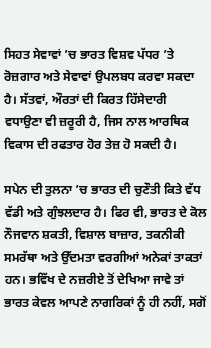ਸਿਹਤ ਸੇਵਾਵਾਂ ’ਚ ਭਾਰਤ ਵਿਸ਼ਵ ਪੱਧਰ ’ਤੇ ਰੋਜ਼ਗਾਰ ਅਤੇ ਸੇਵਾਵਾਂ ਉਪਲਬਧ ਕਰਵਾ ਸਕਦਾ ਹੈ। ਸੱਤਵਾਂ, ਔਰਤਾਂ ਦੀ ਕਿਰਤ ਹਿੱਸੇਦਾਰੀ ਵਧਾਉਣਾ ਵੀ ਜ਼ਰੂਰੀ ਹੈ, ਜਿਸ ਨਾਲ ਆਰਥਿਕ ਵਿਕਾਸ ਦੀ ਰਫਤਾਰ ਹੋਰ ਤੇਜ਼ ਹੋ ਸਕਦੀ ਹੈ।

ਸਪੇਨ ਦੀ ਤੁਲਨਾ ’ਚ ਭਾਰਤ ਦੀ ਚੁਣੌਤੀ ਕਿਤੇ ਵੱਧ ਵੱਡੀ ਅਤੇ ਗੁੰਝਲਦਾਰ ਹੈ। ਫਿਰ ਵੀ, ਭਾਰਤ ਦੇ ਕੋਲ ਨੌਜਵਾਨ ਸ਼ਕਤੀ, ਵਿਸ਼ਾਲ ਬਾਜ਼ਾਰ, ਤਕਨੀਕੀ ਸਮਰੱਥਾ ਅਤੇ ਉੱਦਮਤਾ ਵਰਗੀਆਂ ਅਨੇਕਾਂ ਤਾਕਤਾਂ ਹਨ। ਭਵਿੱਖ ਦੇ ਨਜ਼ਰੀਏ ਤੋਂ ਦੇਖਿਆ ਜਾਵੇ ਤਾਂ ਭਾਰਤ ਕੇਵਲ ਆਪਣੇ ਨਾਗਰਿਕਾਂ ਨੂੰ ਹੀ ਨਹੀਂ, ਸਗੋਂ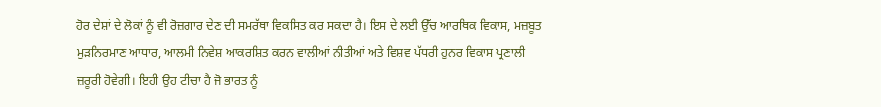ਹੋਰ ਦੇਸ਼ਾਂ ਦੇ ਲੋਕਾਂ ਨੂੰ ਵੀ ਰੋਜ਼ਗਾਰ ਦੇਣ ਦੀ ਸਮਰੱਥਾ ਵਿਕਸਿਤ ਕਰ ਸਕਦਾ ਹੈ। ਇਸ ਦੇ ਲਈ ਉੱਚ ਆਰਥਿਕ ਵਿਕਾਸ, ਮਜ਼ਬੂਤ ਮੁੜਨਿਰਮਾਣ ਆਧਾਰ, ਆਲਮੀ ਨਿਵੇਸ਼ ਆਕਰਸ਼ਿਤ ਕਰਨ ਵਾਲੀਆਂ ਨੀਤੀਆਂ ਅਤੇ ਵਿਸ਼ਵ ਪੱਧਰੀ ਹੁਨਰ ਵਿਕਾਸ ਪ੍ਰਣਾਲੀ ਜ਼ਰੂਰੀ ਹੋਵੇਗੀ। ਇਹੀ ਉਹ ਟੀਚਾ ਹੈ ਜੋ ਭਾਰਤ ਨੂੰ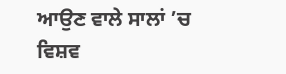ਆਉਣ ਵਾਲੇ ਸਾਲਾਂ ’ਚ ਵਿਸ਼ਵ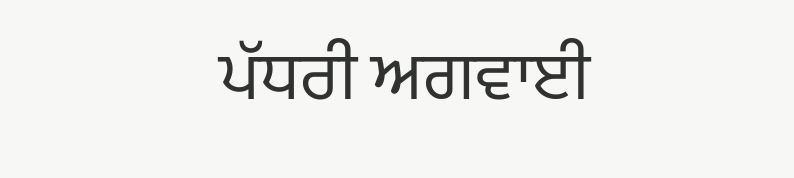ਪੱਧਰੀ ਅਗਵਾਈ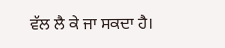ਵੱਲ ਲੈ ਕੇ ਜਾ ਸਕਦਾ ਹੈ।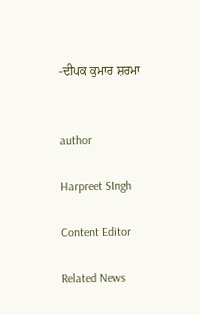-ਦੀਪਕ ਕੁਮਾਰ ਸ਼ਰਮਾ


author

Harpreet SIngh

Content Editor

Related News